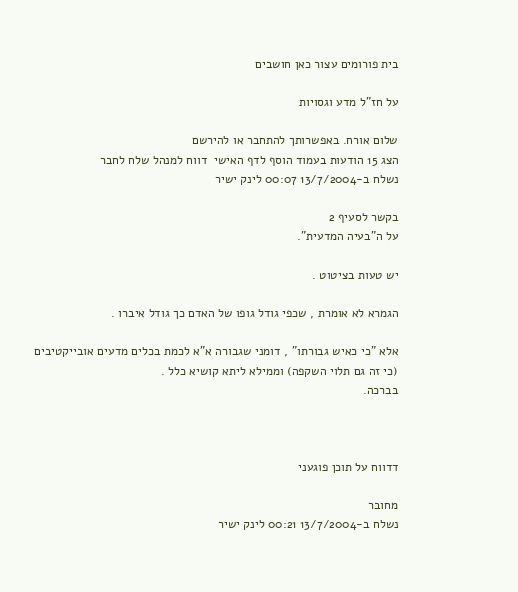בית פורומים עצור כאן חושבים

על חז"ל מדע וגסויות

שלום אורח. באפשרותך להתחבר או להירשם
הצג 15 הודעות בעמוד הוסף לדף האישי  דווח למנהל שלח לחבר
נשלח ב-13/7/2004 00:07 לינק ישיר

בקשר לסעיף 2
על ה"בעיה המדעית".

יש טעות בציטוט .

הגמרא לא אומרת , שכפי גודל גופו של האדם כך גודל איברו .

אלא "כי כאיש גבורתו" , דומני שגבורה א"א לכמת בכלים מדעים אובייקטיבים (כי זה גם תלוי השקפה) וממילא ליתא קושיא כלל .
בברכה.



דדווח על תוכן פוגעני

מחובר
נשלח ב-13/7/2004 00:21 לינק ישיר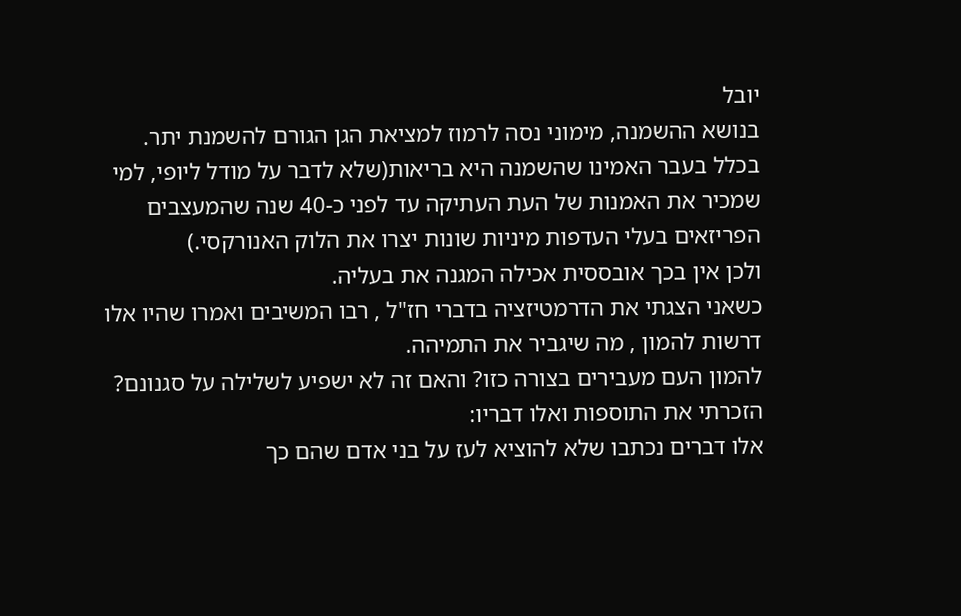יובל
בנושא ההשמנה, מימוני נסה לרמוז למציאת הגן הגורם להשמנת יתר.
בכלל בעבר האמינו שהשמנה היא בריאות(שלא לדבר על מודל ליופי, למי שמכיר את האמנות של העת העתיקה עד לפני כ-40 שנה שהמעצבים הפריזאים בעלי העדפות מיניות שונות יצרו את הלוק האנורקסי.)
ולכן אין בכך אובססית אכילה המגנה את בעליה.
כשאני הצגתי את הדרמטיזציה בדברי חז"ל , רבו המשיבים ואמרו שהיו אלו דרשות להמון , מה שיגביר את התמיהה.
להמון העם מעבירים בצורה כזו? והאם זה לא ישפיע לשלילה על סגנונם?
הזכרתי את התוספות ואלו דבריו:
אלו דברים נכתבו שלא להוציא לעז על בני אדם שהם כך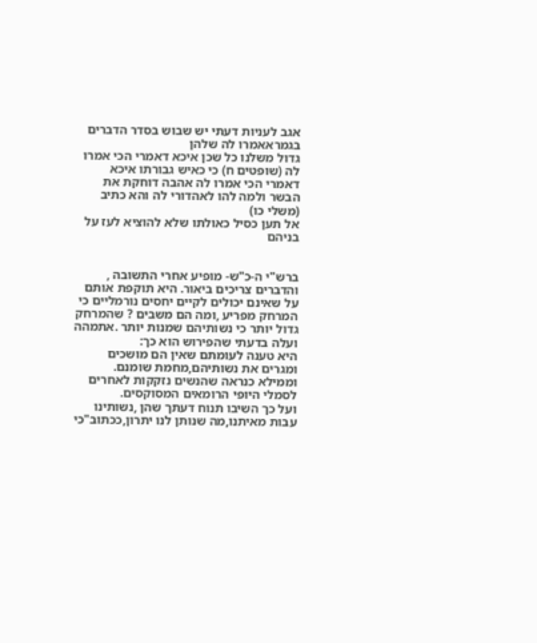אגב לעניות דעתי יש שבוש בסדר הדברים בגמראאמרו לה שלהן
גדול משלנו כל שכן איכא דאמרי הכי אמרו לה (שופטים ח) כי כאיש גבורתו איכא
דאמרי הכי אמרו לה אהבה דוחקת את הבשר ולמה להו לאהדורי לה והא כתיב (משלי כו)
אל תען כסיל כאולתו שלא להוציא לעז על בניהם


ברש"י ה-כ"ש- מופיע אחרי התשובה ,
והדברים צריכים ביאור. היא תוקפת אותם על שאינם יכולים לקיים יחסים נורמליים כי המרחק מפריע ,ומה הם משבים ? שהמרחק גדול יותר כי נשותיהם שמנות יותר .אתמהה
ועלה בדעתי שהפירוש הוא כך:
היא טענה לעומתם שאין הם מושכים ומגרים את נשותיהם,מחמת שומנם. וממילא כנראה שהנשים נזקקות לאחרים
לסמלי היופי הרומאים המסוקסים.
ועל כך השיבו תנוח דעתך שהן ,נשותינו עבות מאיתנו,מה שנותן לנו יתרון,ככתוב"כי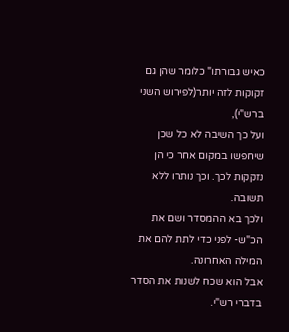כאיש גבורתו" כלומר שהן גם זקוקות לזה יותר(לפירוש השני ברש"י),
ועל כך השיבה לא כל שכן שיחפשו במקום אחר כי הן נזקקות לכך. וכך נותרו ללא תשובה.
ולכך בא ההמסדר ושם את הכ"ש- לפני כדי לתת להם את המילה האחרונה.
אבל הוא שכח לשנות את הסדר בדברי רש"י.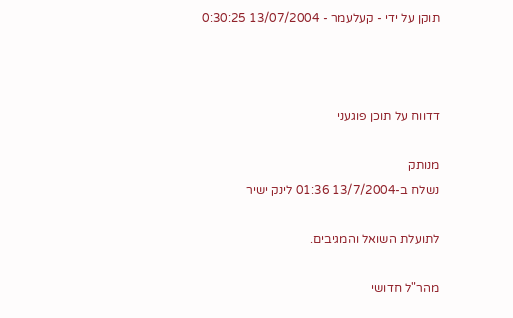תוקן על ידי - קעלעמר - 13/07/2004 0:30:25



דדווח על תוכן פוגעני

מנותק
נשלח ב-13/7/2004 01:36 לינק ישיר

לתועלת השואל והמגיבים.

מהר"ל חדושי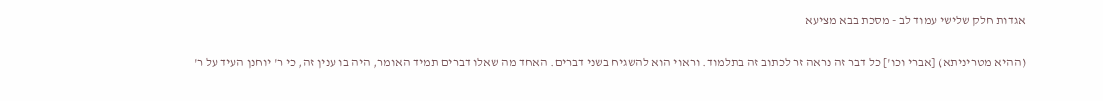אגדות חלק שלישי עמוד לב - מסכת בבא מציעא

(ההיא מטריניתא) [אברי וכו'] כל דבר זה נראה זר לכתוב זה בתלמוד. וראוי הוא להשגיח בשני דברים. האחד מה שאלו דברים תמיד האומר, היה בו ענין זה, כי ר' יוחנן העיד על ר'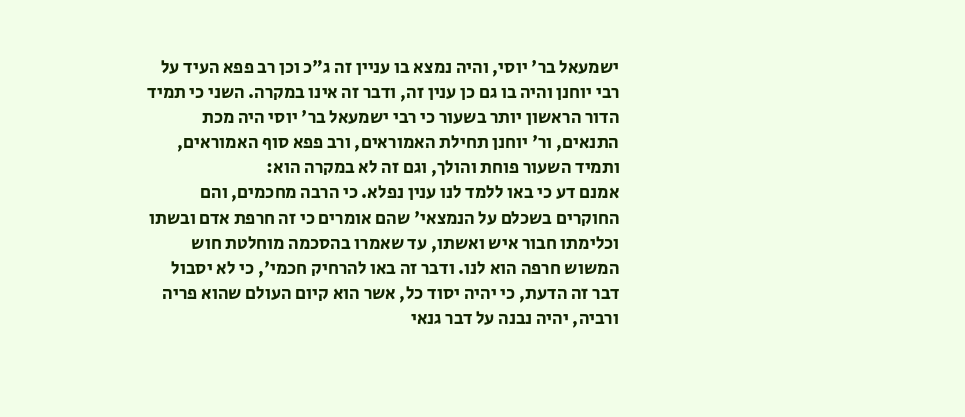ישמעאל בר' יוסי, והיה נמצא בו עניין זה ג"כ וכן רב פפא העיד על רבי יוחנן והיה בו גם כן ענין זה, ודבר זה אינו במקרה. השני כי תמיד הדור הראשון יותר בשעור כי רבי ישמעאל בר' יוסי היה מכת התנאים, ור' יוחנן תחילת האמוראים, ורב פפא סוף האמוראים, ותמיד השעור פוחת והולך, וגם זה לא במקרה הוא:
אמנם דע כי באו ללמד לנו ענין נפלא. כי הרבה מחכמים, והם החוקרים בשכלם על הנמצאי' שהם אומרים כי זה חרפת אדם ובשתו וכלימתו חבור איש ואשתו, עד שאמרו בהסכמה מוחלטת חוש המשוש חרפה הוא לנו. ודבר זה באו להרחיק חכמי', כי לא יסבול דבר זה הדעת, כי יהיה יסוד כל, אשר הוא קיום העולם שהוא פריה ורביה, יהיה נבנה על דבר גנאי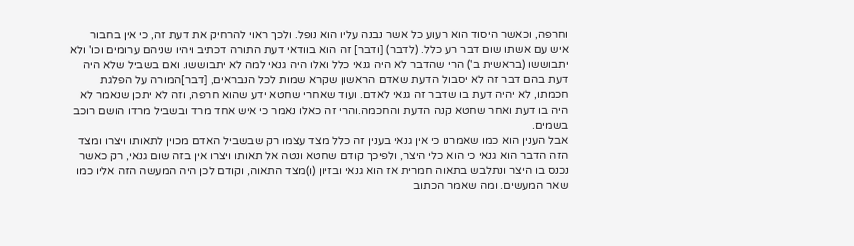וחרפה, וכאשר היסוד הוא רעוע כל אשר נבנה עליו הוא נופל. ולכך ראוי להרחיק את דעת זה, כי אין בחבור איש עם אשתו שום דבר רע כלל. (לדבר) [ודבר] זה הוא בוודאי דעת התורה דכתיב ויהיו שניהם ערומים וכו' ולא יתבוששו (בראשית ב') הרי שהדבר לא היה גנאי כלל ואלו היה גנאי למה לא יתבוששו. ואם בשביל שלא היה דעת בהם דבר זה לא יסבול הדעת שאדם הראשון שקרא שמות לכל הנבראים, [דבר]המורה על הפלגת חכמתו, לא יהיה דעת בו שדבר זה גנאי לאדם. ועוד שאחרי שחטא ידע שהוא חרפה, וזה לא יתכן שנאמר לא היה בו דעת ואחר שחטא קנה הדעת והחכמה.והרי זה כאלו נאמר כי איש אחד מרד ובשביל מרדו הושם רוכב בשמים.
אבל הענין הוא כמו שאמרנו כי אין גנאי בענין זה כלל מצד עצמו רק שבשביל האדם מכוין לתאותו ויצרו ומצד הזה הדבר הוא גנאי כי הוא כלי היצר, ולפיכך קודם שחטא ונטה אל תאותו ויצרו אין בזה שום גנאי, רק כאשר נכנס בו היצר ונתלבש בתאוה חמרית אז הוא גנאי ובזיון (ו)מצד התאוה, וקודם לכן היה המעשה הזה אליו כמו שאר המעשים. ומה שאמר הכתוב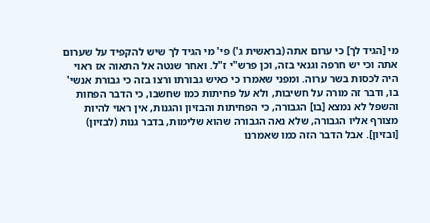מי [הגיד לך] כי ערום אתה (בראשית ג') פי' מי הגיד לך שיש להקפיד על שערום אתה וכי יש חרפה וגנאי בזה, וכן פרש"י ז"ל. ואחר שנטה אל התאוה אז ראוי היה לכסות בשר ערוה. ומפני שאמרו כי כאיש גבורתו ורצו בזה כי גבורת אנשי' בו, ודבר זה מורה על חשיבות, ולא על פחיתות כמו שחשבו, כי הדבר הפחות והשפל לא נמצא [בו] הגבורה, כי הפחיתות והבזיון והגנות, אין ראוי להיות מצורף אליו הגבורה, שלא נאה הגבורה שהוא שלימות, בדבר גנות (לבזיון) [ובזיון]. אבל הדבר הזה כמו שאמרנו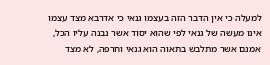למעלה כי אין הדבר הזה בעצמו גנאי כי אדרבא מצד עצמו אינו מעשה של גנאי לפי שהוא יסוד אשר נבנה עליו הכל, אמנם אשר מתלבש בתאוה הוא גנאי וחרפה, לא מצד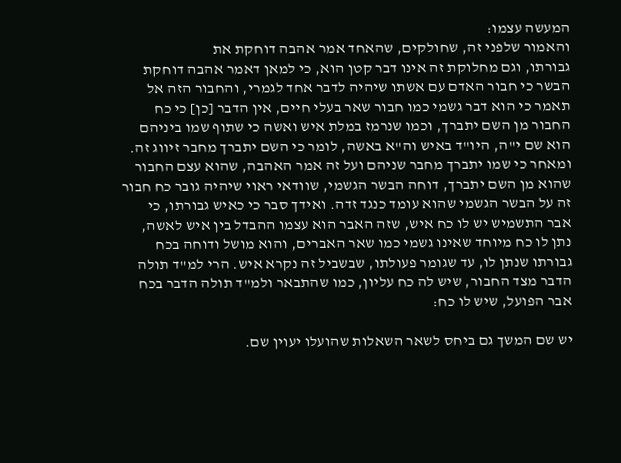המעשה עצמו:
והאמור שלפני זה, שחולקים, שהאחד אמר אהבה דוחקת את
גבורתו, וגם מחלוקת זה אינו דבר קטן הוא, כי למאן דאמר אהבה דוחקת הבשר כי חבור האדם עם אשתו שיהיה לדבר אחד לגמרי, והחבור הזה אל תאמר כי הוא דבר גשמי כמו חבור שאר בעלי חיים, אין הדבר [כן] כי כח החבור מן השם יתברך, וכמו שנרמז במלת איש ואשה כי שתוף שמו ביניהם הוא שם י"ה, היו"ד באיש וה"א באשה, לומר כי השם יתברך מחבר זיווג זה. ומאחר כי שמו יתברך מחבר שניהם ועל זה אמר האהבה, שהוא עצם החבור שהוא מן השם יתברך, דוחה הבשר הגשמי, שוודאי ראוי שיהיה גובר כח חבור זה על הבשר הגשמי שהוא עומד כנגד זדה. ואידך סבר כי כאיש גבורתו, כי אבר התשמיש יש לו כח איש, שזה האבר הוא עצמו ההבדל בין איש לאשה, נתן לו כח מיוחד שאינו גשמי כמו שאר האברים, והוא מושל ודוחה בכח גבורתו שנתן לו, עד שגומר פעולתו, שבשביל זה נקרא איש. הרי למ"ד תולה הדבר מצד החבור, שיש לה כח עליון, כמו שהתבאר ולמ"ד תולה הדבר בכח אבר הפועל, שיש לו כח:

יש שם המשך גם ביחס לשאר השאלות שהועלו יעוין שם.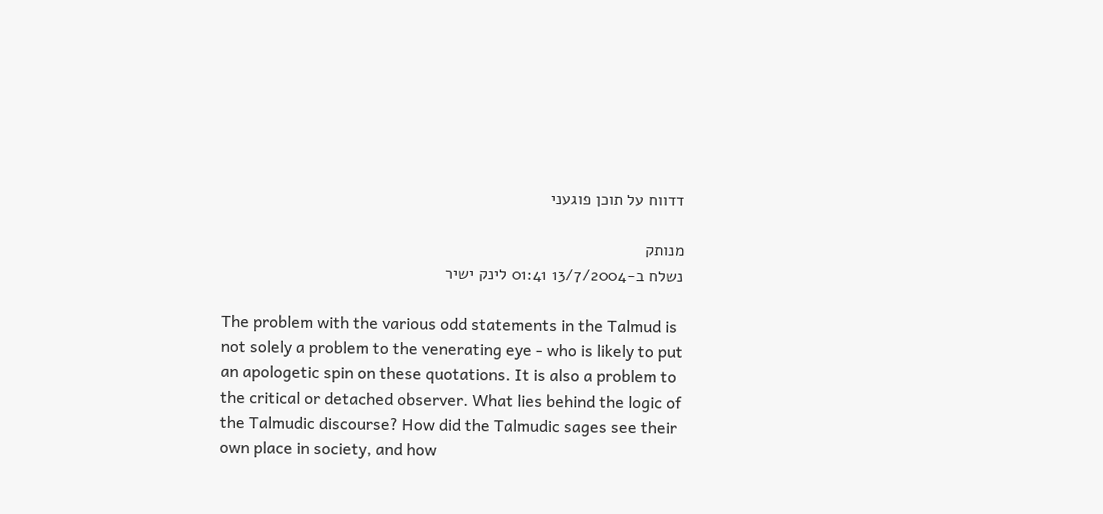דדווח על תוכן פוגעני

מנותק
נשלח ב-13/7/2004 01:41 לינק ישיר

The problem with the various odd statements in the Talmud is not solely a problem to the venerating eye - who is likely to put an apologetic spin on these quotations. It is also a problem to the critical or detached observer. What lies behind the logic of the Talmudic discourse? How did the Talmudic sages see their own place in society, and how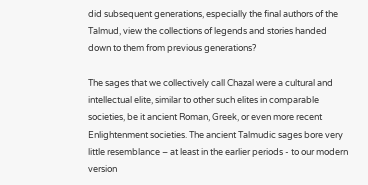did subsequent generations, especially the final authors of the Talmud, view the collections of legends and stories handed down to them from previous generations?

The sages that we collectively call Chazal were a cultural and intellectual elite, similar to other such elites in comparable societies, be it ancient Roman, Greek, or even more recent Enlightenment societies. The ancient Talmudic sages bore very little resemblance – at least in the earlier periods - to our modern version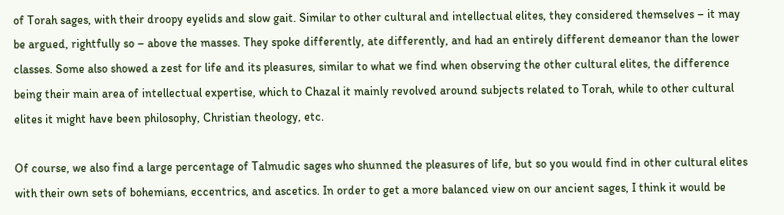of Torah sages, with their droopy eyelids and slow gait. Similar to other cultural and intellectual elites, they considered themselves – it may be argued, rightfully so – above the masses. They spoke differently, ate differently, and had an entirely different demeanor than the lower classes. Some also showed a zest for life and its pleasures, similar to what we find when observing the other cultural elites, the difference being their main area of intellectual expertise, which to Chazal it mainly revolved around subjects related to Torah, while to other cultural elites it might have been philosophy, Christian theology, etc.

Of course, we also find a large percentage of Talmudic sages who shunned the pleasures of life, but so you would find in other cultural elites with their own sets of bohemians, eccentrics, and ascetics. In order to get a more balanced view on our ancient sages, I think it would be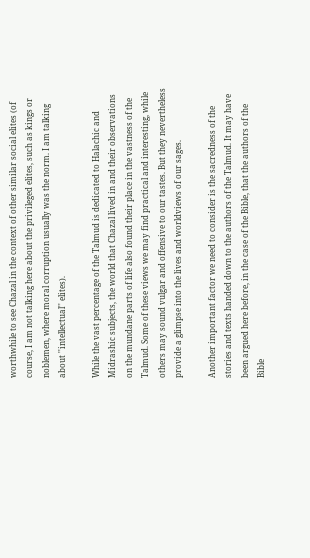worthwhile to see Chazal in the context of other similar social elites (of course, I am not talking here about the privileged elites, such as kings or noblemen, where moral corruption usually was the norm. I am talking about ''intellectual'' elites).

While the vast percentage of the Talmud is dedicated to Halachic and Midrashic subjects, the world that Chazal lived in and their observations on the mundane parts of life also found their place in the vastness of the Talmud. Some of these views we may find practical and interesting, while others may sound vulgar and offensive to our tastes. But they nevertheless provide a glimpse into the lives and worldviews of our sages.

Another important factor we need to consider is the sacredness of the stories and texts handed down to the authors of the Talmud. It may have been argued here before, in the case of the Bible, that the authors of the Bible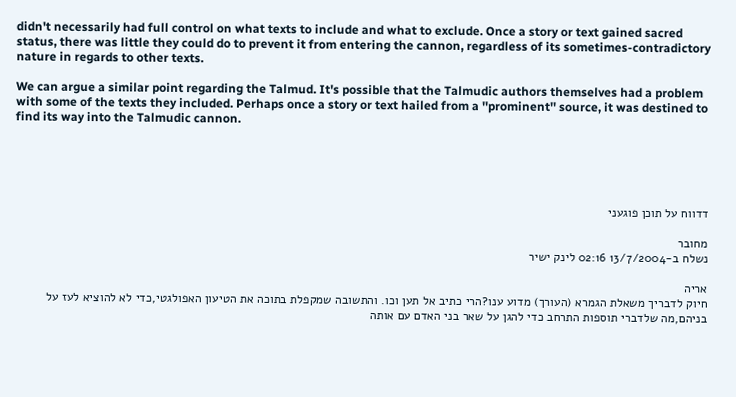didn't necessarily had full control on what texts to include and what to exclude. Once a story or text gained sacred status, there was little they could do to prevent it from entering the cannon, regardless of its sometimes-contradictory nature in regards to other texts.

We can argue a similar point regarding the Talmud. It's possible that the Talmudic authors themselves had a problem with some of the texts they included. Perhaps once a story or text hailed from a ''prominent'' source, it was destined to find its way into the Talmudic cannon.





דדווח על תוכן פוגעני

מחובר
נשלח ב-13/7/2004 02:16 לינק ישיר

אריה
חיוק לדבריך משאלת הגמרא (העורך) מדוע ענו?הרי כתיב אל תען וכו. והתשובה שמקפלת בתוכה את הטיעון האפולגטי,כדי לא להוציא לעז על בניהם,מה שלדברי תוספות התרחב כדי להגן על שאר בני האדם עם אותה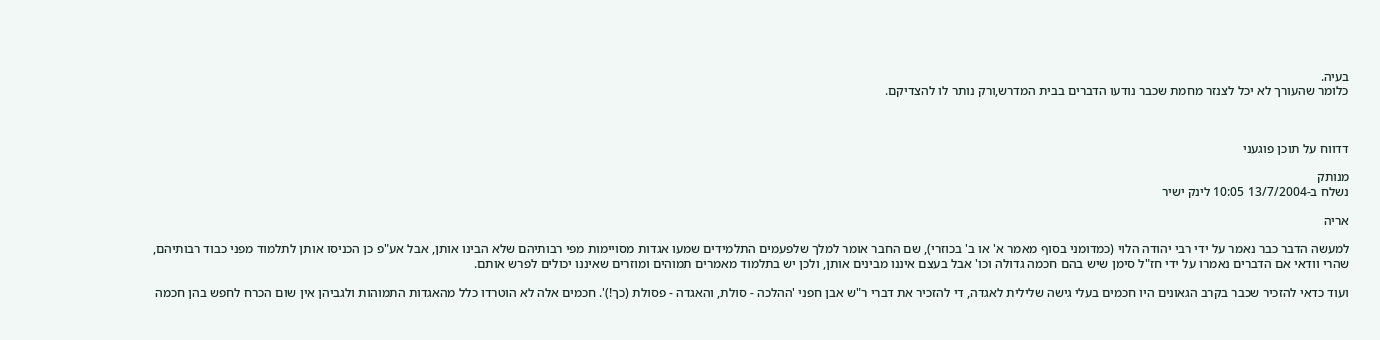בעיה.
כלומר שהעורך לא יכל לצנזר מחמת שכבר נודעו הדברים בבית המדרש,ורק נותר לו להצדיקם.



דדווח על תוכן פוגעני

מנותק
נשלח ב-13/7/2004 10:05 לינק ישיר

אריה

למעשה הדבר כבר נאמר על ידי רבי יהודה הלוי (כמדומני בסוף מאמר א' או ב' בכוזרי), שם החבר אומר למלך שלפעמים התלמידים שמעו אגדות מסויימות מפי רבותיהם שלא הבינו אותן, אבל אע"פ כן הכניסו אותן לתלמוד מפני כבוד רבותיהם, שהרי וודאי אם הדברים נאמרו על ידי חז"ל סימן שיש בהם חכמה גדולה וכו' אבל בעצם איננו מבינים אותן, ולכן יש בתלמוד מאמרים תמוהים ומוזרים שאיננו יכולים לפרש אותם.

ועוד כדאי להזכיר שכבר בקרב הגאונים היו חכמים בעלי גישה שלילית לאגדה, די להזכיר את דברי ר"ש אבן חפני 'ההלכה - סולת, והאגדה - פסולת (כך!)'. חכמים אלה לא הוטרדו כלל מהאגדות התמוהות ולגביהן אין שום הכרח לחפש בהן חכמה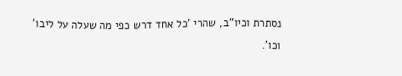נסתרת וכיו"ב, שהרי 'כל אחד דרש כפי מה שעלה על ליבו' וכו'.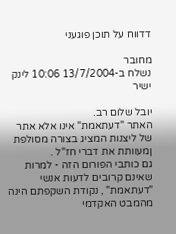דדווח על תוכן פוגעני

מחובר
נשלח ב-13/7/2004 10:06 לינק ישיר

יובל שלום רב.
האתר "דעתאמת" אינו אלא אתר של ליצנות המציג בצורה מסולפת ןמעוותת את דברי חז"ל .
גם כותבי הפורום הזה - למרות שאינם קרובים לדעות אנשי "דעתאמת" , נקודת השקפתם הינה מהמבט האקדמי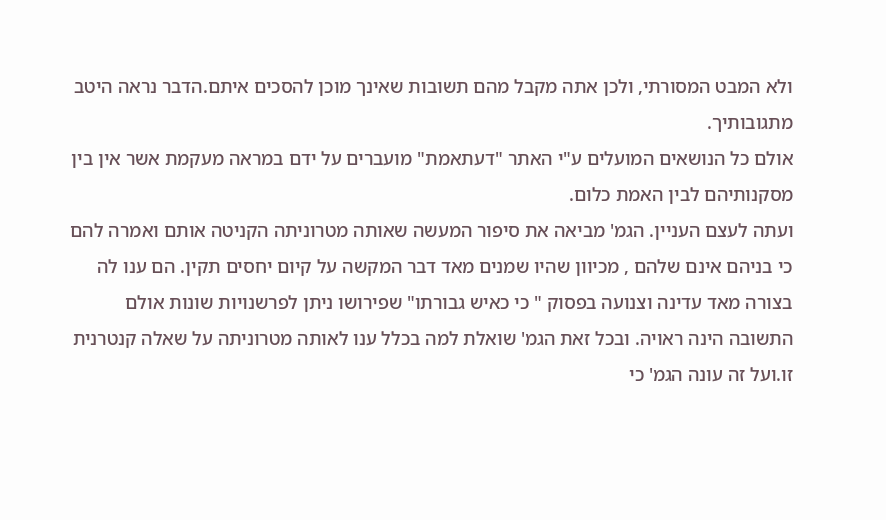ולא המבט המסורתי, ולכן אתה מקבל מהם תשובות שאינך מוכן להסכים איתם.הדבר נראה היטב מתגובותיך.
אולם כל הנושאים המועלים ע"י האתר "דעתאמת" מועברים על ידם במראה מעקמת אשר אין בין מסקנותיהם לבין האמת כלום.
ועתה לעצם העניין. הגמ' מביאה את סיפור המעשה שאותה מטרוניתה הקניטה אותם ואמרה להם כי בניהם אינם שלהם , מכיוון שהיו שמנים מאד דבר המקשה על קיום יחסים תקין. הם ענו לה בצורה מאד עדינה וצנועה בפסוק " כי כאיש גבורתו" שפירושו ניתן לפרשנויות שונות אולם התשובה הינה ראויה. ובכל זאת הגמ' שואלת למה בכלל ענו לאותה מטרוניתה על שאלה קנטרנית זו.ועל זה עונה הגמ' כי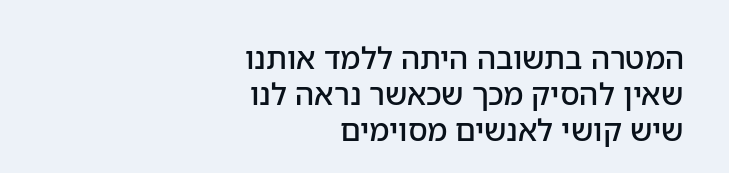המטרה בתשובה היתה ללמד אותנו שאין להסיק מכך שכאשר נראה לנו שיש קושי לאנשים מסוימים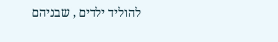להוליד ילדים , שבניהם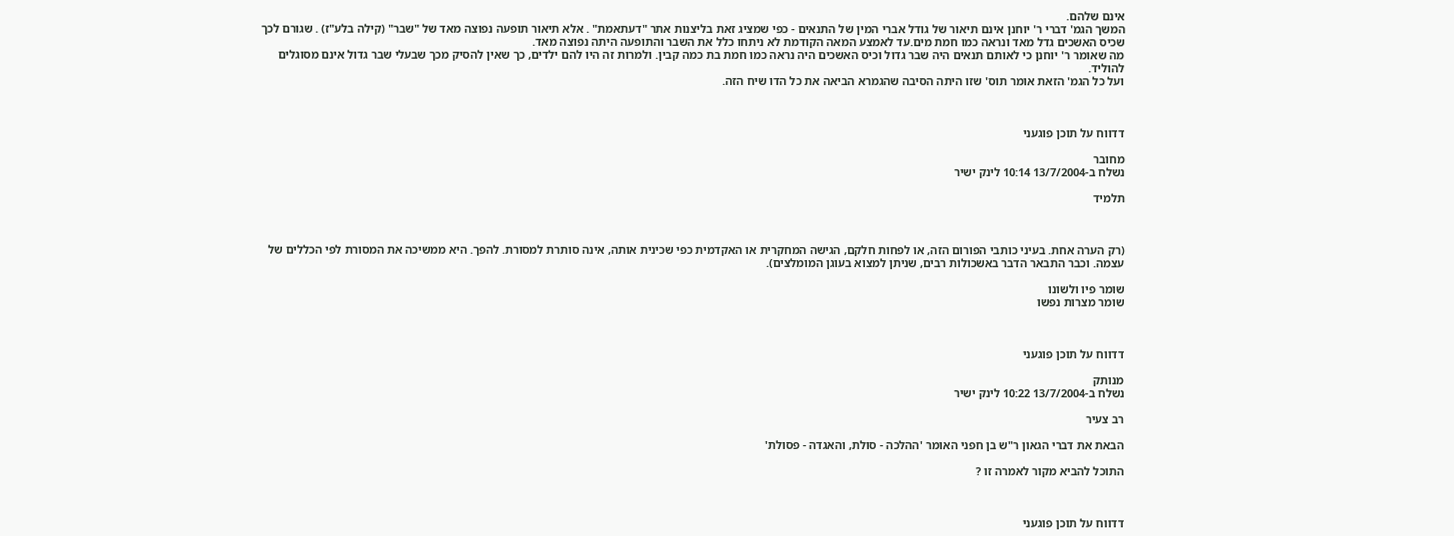אינם שלהם.
המשך הגמ' דברי ר' יוחנן אינם תיאור של גודל אברי המין של התנאים - כפי שמציג זאת בליצנות אתר "דעתאמת" . אלא תיאור תופעה נפוצה מאד של "שבר" (קילה בלע"ז) . שגורם לכך שכיס האשכים גדל מאד ונראה כמו חמת מים.עד לאמצע המאה הקודמת לא ניתחו כלל את השבר והתופעה היתה נפוצה מאד.
מה שאומר ר' יוחנן כי לאותם תנאים היה שבר גדול וכיס האשכים היה נראה כמו חמת בת כמה קבין. ולמרות זה היו להם ילדים, כך שאין להסיק מכך שבעלי שבר גדול אינם מסוגלים להוליד.
ועל כל הגמ' הזאת אומר תוס' שזו היתה הסיבה שהגמרא הביאה את כל הדו שיח הזה.



דדווח על תוכן פוגעני

מחובר
נשלח ב-13/7/2004 10:14 לינק ישיר

תלמיד



(רק הערה אחת. בעיני כותבי הפורום הזה, או לפחות חלקם, הגישה המחקרית או האקדמית כפי שכינית אותה, אינה סותרת למסורת. להפך. היא ממשיכה את המסורת לפי הכללים של עצמה. וכבר התבאר הדבר באשכולות רבים, שניתן למצוא בעוגן המומלצים).

שומר פיו ולשונו
שומר מצרות נפשו



דדווח על תוכן פוגעני

מנותק
נשלח ב-13/7/2004 10:22 לינק ישיר

רב צעיר

הבאת את דברי הגאון ר"ש בן חפני האומר 'ההלכה - סולת, והאגדה - פסולת'

התוכל להביא מקור לאמרה זו ?



דדווח על תוכן פוגעני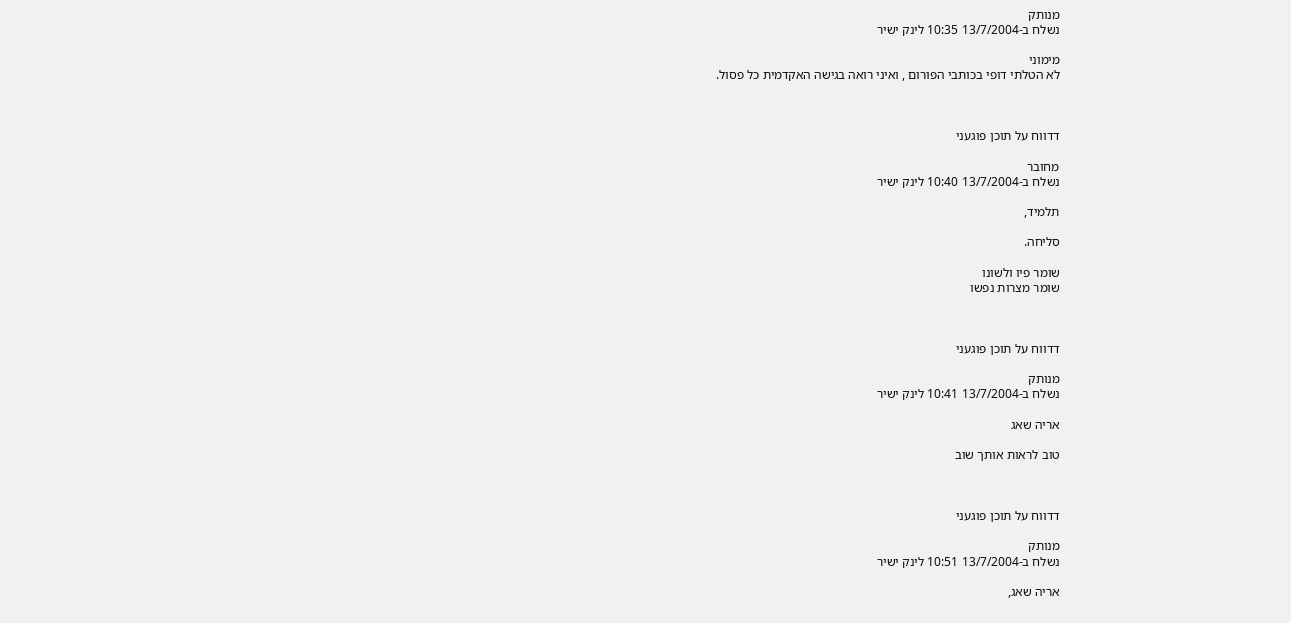מנותק
נשלח ב-13/7/2004 10:35 לינק ישיר

מימוני
לא הטלתי דופי בכותבי הפורום , ואיני רואה בגישה האקדמית כל פסול.



דדווח על תוכן פוגעני

מחובר
נשלח ב-13/7/2004 10:40 לינק ישיר

תלמיד,

סליחה.

שומר פיו ולשונו
שומר מצרות נפשו



דדווח על תוכן פוגעני

מנותק
נשלח ב-13/7/2004 10:41 לינק ישיר

אריה שאג

טוב לראות אותך שוב



דדווח על תוכן פוגעני

מנותק
נשלח ב-13/7/2004 10:51 לינק ישיר

אריה שאג,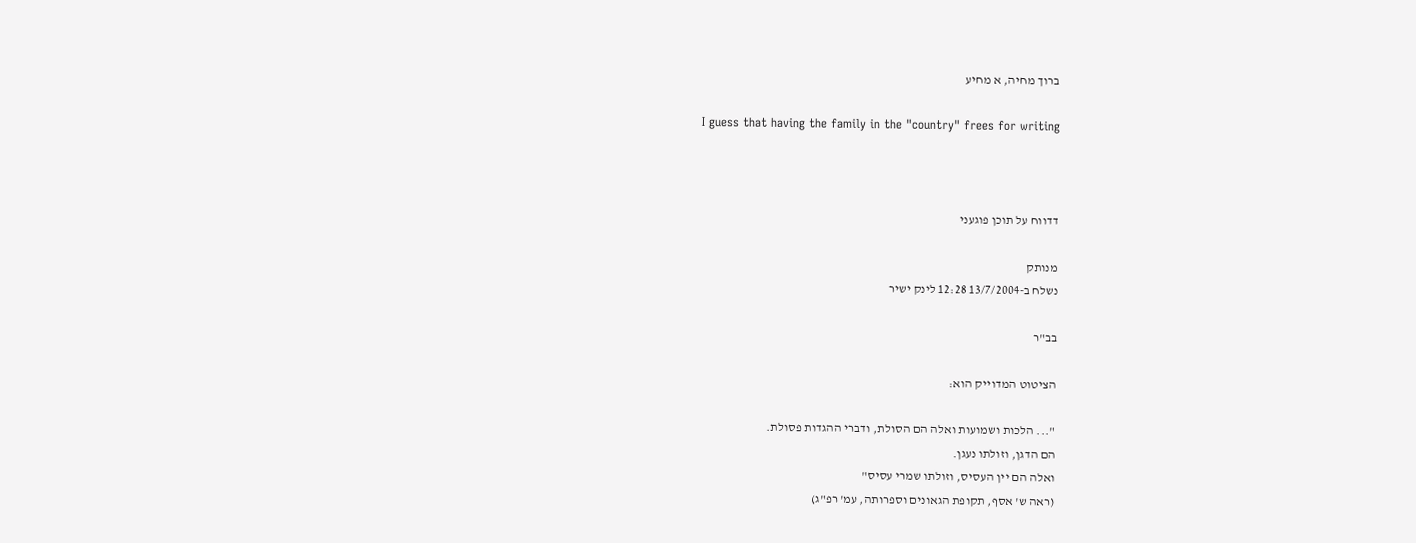ברוך מחיה, א מחיע

I guess that having the family in the "country" frees for writing



דדווח על תוכן פוגעני

מנותק
נשלח ב-13/7/2004 12:28 לינק ישיר

בב"ר

הציטוט המדוייק הוא:

"... הלכות ושמועות ואלה הם הסולת, ודברי ההגדות פסולת.
הם הדגן, וזולתו נעגן.
ואלה הם יין העסיס, וזולתו שמרי עסיס"
(ראה ש' אסף, תקופת הגאונים וספרותה, עמ' רפ"ג)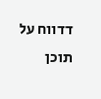דדווח על תוכן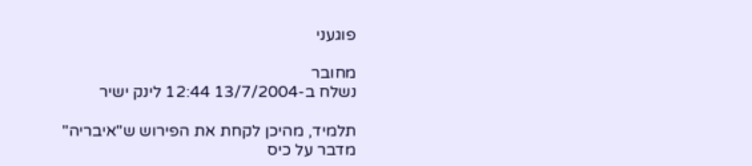פוגעני

מחובר
נשלח ב-13/7/2004 12:44 לינק ישיר

תלמיד, מהיכן לקחת את הפירוש ש"איבריה" מדבר על כיס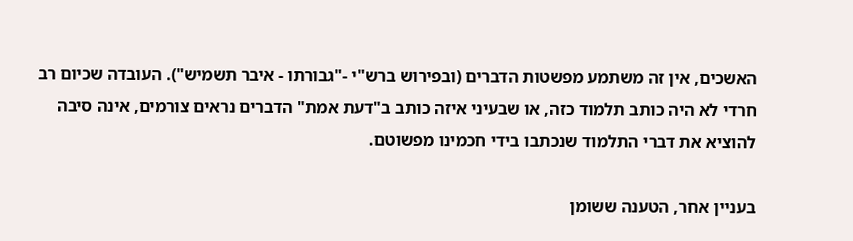האשכים, אין זה משתמע מפשטות הדברים (ובפירוש ברש"י -"גבורתו - איבר תשמיש"). העובדה שכיום רב חרדי לא היה כותב תלמוד כזה, או שבעיני איזה כותב ב"דעת אמת" הדברים נראים צורמים, אינה סיבה להוציא את דברי התלמוד שנכתבו בידי חכמינו מפשוטם.

בעניין אחר, הטענה ששומן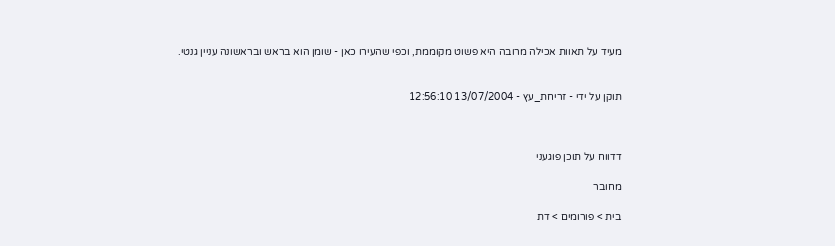מעיד על תאוות אכילה מרובה היא פשוט מקוממת, וכפי שהעירו כאן - שומן הוא בראש ובראשונה עניין גנטי.


תוקן על ידי - זריחת_עץ - 13/07/2004 12:56:10



דדווח על תוכן פוגעני

מחובר

בית > פורומים > דת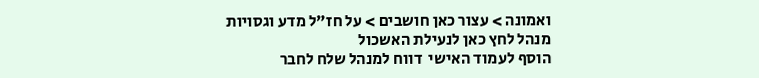ואמונה > עצור כאן חושבים > על חז"ל מדע וגסויות
מנהל לחץ כאן לנעילת האשכול
הוסף לעמוד האישי  דווח למנהל שלח לחבר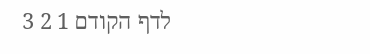לדף הקודם 1 2 3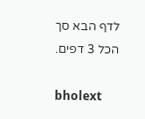לדף הבא סך הכל 3 דפים.

bholext